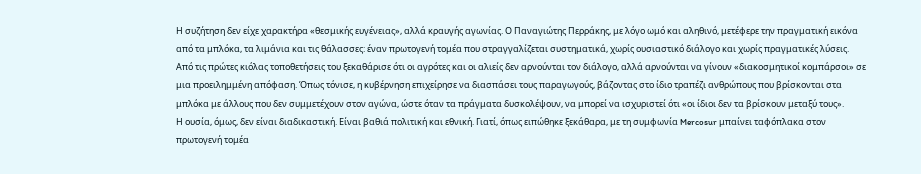Η συζήτηση δεν είχε χαρακτήρα «θεσμικής ευγένειας», αλλά κραυγής αγωνίας. Ο Παναγιώτης Περράκης, με λόγο ωμό και αληθινό, μετέφερε την πραγματική εικόνα από τα μπλόκα, τα λιμάνια και τις θάλασσες: έναν πρωτογενή τομέα που στραγγαλίζεται συστηματικά, χωρίς ουσιαστικό διάλογο και χωρίς πραγματικές λύσεις.
Από τις πρώτες κιόλας τοποθετήσεις του ξεκαθάρισε ότι οι αγρότες και οι αλιείς δεν αρνούνται τον διάλογο, αλλά αρνούνται να γίνουν «διακοσμητικοί κομπάρσοι» σε μια προειλημμένη απόφαση. Όπως τόνισε, η κυβέρνηση επιχείρησε να διασπάσει τους παραγωγούς, βάζοντας στο ίδιο τραπέζι ανθρώπους που βρίσκονται στα μπλόκα με άλλους που δεν συμμετέχουν στον αγώνα, ώστε όταν τα πράγματα δυσκολέψουν, να μπορεί να ισχυριστεί ότι «οι ίδιοι δεν τα βρίσκουν μεταξύ τους».
Η ουσία, όμως, δεν είναι διαδικαστική. Είναι βαθιά πολιτική και εθνική. Γιατί, όπως ειπώθηκε ξεκάθαρα, με τη συμφωνία Mercosur μπαίνει ταφόπλακα στον πρωτογενή τομέα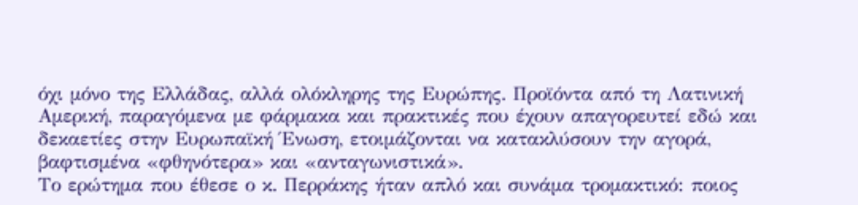όχι μόνο της Ελλάδας, αλλά ολόκληρης της Ευρώπης. Προϊόντα από τη Λατινική Αμερική, παραγόμενα με φάρμακα και πρακτικές που έχουν απαγορευτεί εδώ και δεκαετίες στην Ευρωπαϊκή Ένωση, ετοιμάζονται να κατακλύσουν την αγορά, βαφτισμένα «φθηνότερα» και «ανταγωνιστικά».
Το ερώτημα που έθεσε ο κ. Περράκης ήταν απλό και συνάμα τρομακτικό: ποιος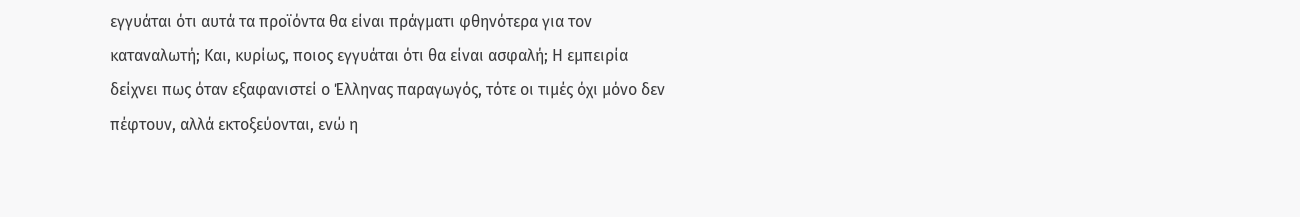εγγυάται ότι αυτά τα προϊόντα θα είναι πράγματι φθηνότερα για τον καταναλωτή; Και, κυρίως, ποιος εγγυάται ότι θα είναι ασφαλή; Η εμπειρία δείχνει πως όταν εξαφανιστεί ο Έλληνας παραγωγός, τότε οι τιμές όχι μόνο δεν πέφτουν, αλλά εκτοξεύονται, ενώ η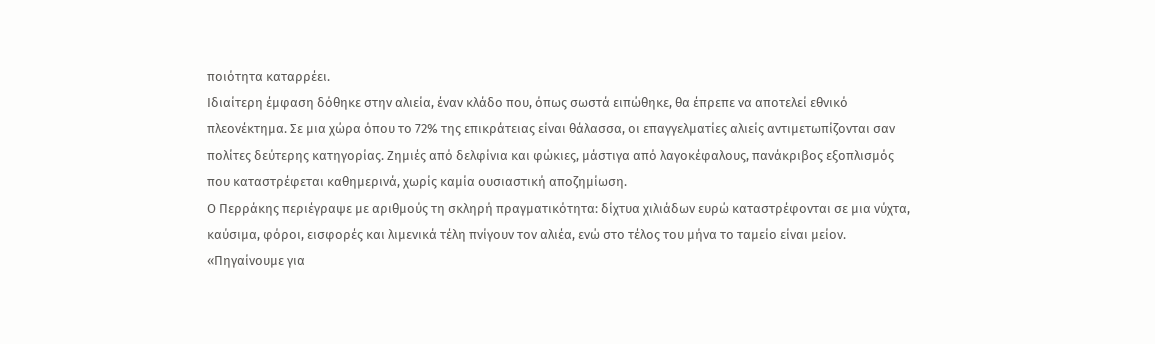ποιότητα καταρρέει.
Ιδιαίτερη έμφαση δόθηκε στην αλιεία, έναν κλάδο που, όπως σωστά ειπώθηκε, θα έπρεπε να αποτελεί εθνικό πλεονέκτημα. Σε μια χώρα όπου το 72% της επικράτειας είναι θάλασσα, οι επαγγελματίες αλιείς αντιμετωπίζονται σαν πολίτες δεύτερης κατηγορίας. Ζημιές από δελφίνια και φώκιες, μάστιγα από λαγοκέφαλους, πανάκριβος εξοπλισμός που καταστρέφεται καθημερινά, χωρίς καμία ουσιαστική αποζημίωση.
Ο Περράκης περιέγραψε με αριθμούς τη σκληρή πραγματικότητα: δίχτυα χιλιάδων ευρώ καταστρέφονται σε μια νύχτα, καύσιμα, φόροι, εισφορές και λιμενικά τέλη πνίγουν τον αλιέα, ενώ στο τέλος του μήνα το ταμείο είναι μείον. «Πηγαίνουμε για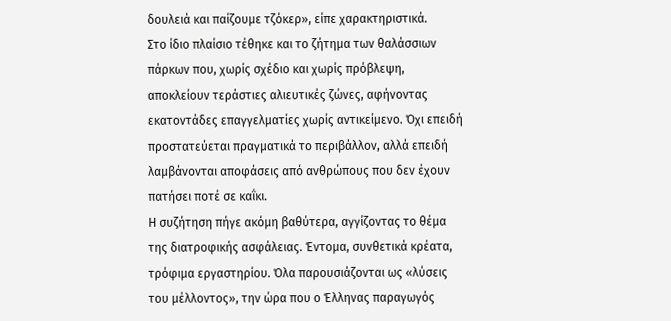δουλειά και παίζουμε τζόκερ», είπε χαρακτηριστικά.
Στο ίδιο πλαίσιο τέθηκε και το ζήτημα των θαλάσσιων πάρκων που, χωρίς σχέδιο και χωρίς πρόβλεψη, αποκλείουν τεράστιες αλιευτικές ζώνες, αφήνοντας εκατοντάδες επαγγελματίες χωρίς αντικείμενο. Όχι επειδή προστατεύεται πραγματικά το περιβάλλον, αλλά επειδή λαμβάνονται αποφάσεις από ανθρώπους που δεν έχουν πατήσει ποτέ σε καΐκι.
Η συζήτηση πήγε ακόμη βαθύτερα, αγγίζοντας το θέμα της διατροφικής ασφάλειας. Έντομα, συνθετικά κρέατα, τρόφιμα εργαστηρίου. Όλα παρουσιάζονται ως «λύσεις του μέλλοντος», την ώρα που ο Έλληνας παραγωγός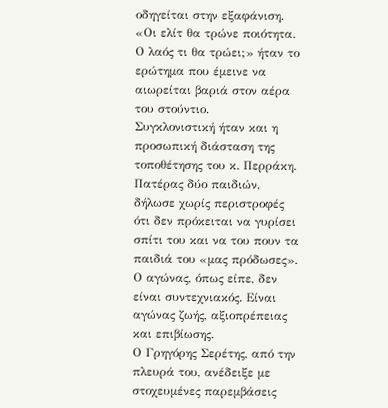οδηγείται στην εξαφάνιση. «Οι ελίτ θα τρώνε ποιότητα. Ο λαός τι θα τρώει;» ήταν το ερώτημα που έμεινε να αιωρείται βαριά στον αέρα του στούντιο.
Συγκλονιστική ήταν και η προσωπική διάσταση της τοποθέτησης του κ. Περράκη. Πατέρας δύο παιδιών, δήλωσε χωρίς περιστροφές ότι δεν πρόκειται να γυρίσει σπίτι του και να του πουν τα παιδιά του «μας πρόδωσες». Ο αγώνας, όπως είπε, δεν είναι συντεχνιακός. Είναι αγώνας ζωής, αξιοπρέπειας και επιβίωσης.
Ο Γρηγόρης Σερέτης, από την πλευρά του, ανέδειξε με στοχευμένες παρεμβάσεις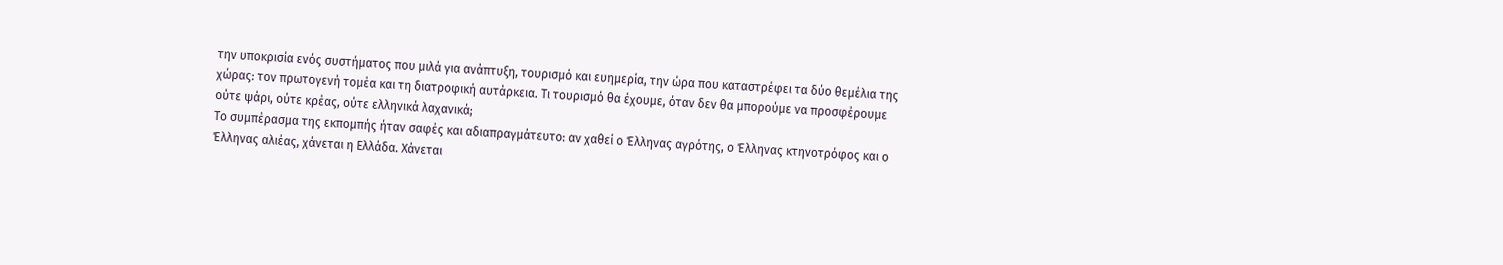την υποκρισία ενός συστήματος που μιλά για ανάπτυξη, τουρισμό και ευημερία, την ώρα που καταστρέφει τα δύο θεμέλια της χώρας: τον πρωτογενή τομέα και τη διατροφική αυτάρκεια. Τι τουρισμό θα έχουμε, όταν δεν θα μπορούμε να προσφέρουμε ούτε ψάρι, ούτε κρέας, ούτε ελληνικά λαχανικά;
Το συμπέρασμα της εκπομπής ήταν σαφές και αδιαπραγμάτευτο: αν χαθεί ο Έλληνας αγρότης, ο Έλληνας κτηνοτρόφος και ο Έλληνας αλιέας, χάνεται η Ελλάδα. Χάνεται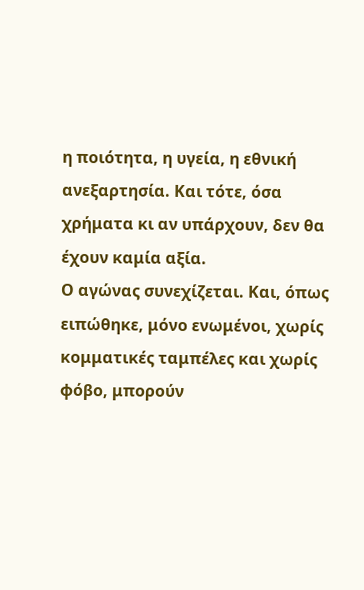η ποιότητα, η υγεία, η εθνική ανεξαρτησία. Και τότε, όσα χρήματα κι αν υπάρχουν, δεν θα έχουν καμία αξία.
Ο αγώνας συνεχίζεται. Και, όπως ειπώθηκε, μόνο ενωμένοι, χωρίς κομματικές ταμπέλες και χωρίς φόβο, μπορούν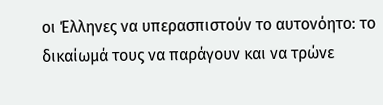οι Έλληνες να υπερασπιστούν το αυτονόητο: το δικαίωμά τους να παράγουν και να τρώνε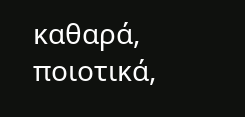καθαρά, ποιοτικά,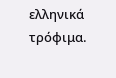ελληνικά τρόφιμα.